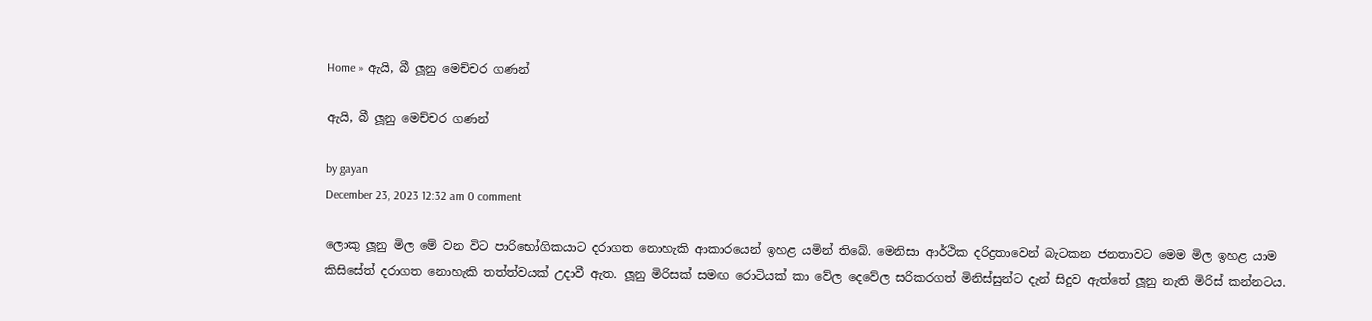Home » ඇයි, බී ලූනු මෙච්චර ගණන්

ඇයි, බී ලූනු මෙච්චර ගණන්

by gayan
December 23, 2023 12:32 am 0 comment

ලොකු ලූනු මිල මේ වන විට පාරිභෝගිකයාට දරාගත නොහැකි ආකාරයෙන් ඉහළ යමින් තිබේ. මෙනිසා ආර්ථික දරිද්‍රතාවෙන් බැටකන ජනතාවට මෙම මිල ඉහළ යාම කිසිසේත් දරාගත නොහැකි තත්ත්වයක් උදාවී ඇත. ලූනු මිරිසක් සමඟ රොටියක් කා වේල දෙවේල සරිකරගත් මිනිස්සුන්ට දැන් සිදුව ඇත්තේ ලූනු නැති මිරිස් කන්නටය.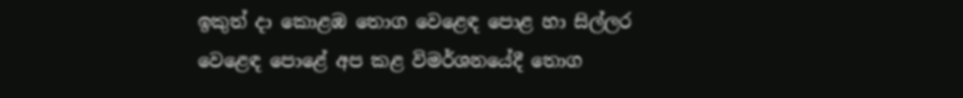ඉකුත් දා කොළඹ තොග වෙළෙඳ පොළ හා සිල්ලර වෙළෙඳ පොළේ අප කළ විමර්ශනයේදී තොග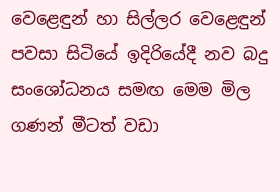වෙළෙඳුන් හා සිල්ලර වෙළෙඳුන් පවසා සිටියේ ඉදිරියේදී නව බදු සංශෝධනය සමඟ මෙම මිල ගණන් මීටත් වඩා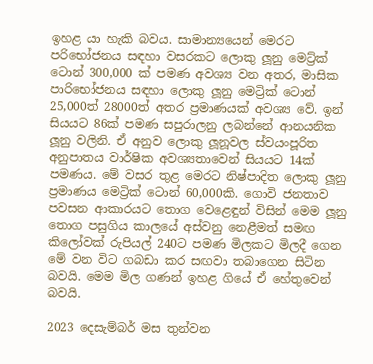ඉහළ යා හැකි බවය. සාමාන්‍යයෙන් මෙරට පරිභෝජනය සඳහා වසරකට ලොකු ලූනු මෙට්‍ර්ක් ටොන් 300,000 ක් පමණ අවශ්‍ය වන අතර, මාසික පාරිභෝජනය සඳහා ලොකු ලූනු මෙට්‍රික් ටොන් 25,000ත් 28000ත් අතර ප්‍රමාණයක් අවශ්‍ය වේ. ඉන් සියයට 86ක් පමණ සපුරාලනු ලබන්නේ ආනයනික ලූනු වලිනි. ඒ අනුව ලොකු ලූනූවල ස්වයංපූරිත අනුපාතය වාර්ෂික අවශ්‍යතාවෙන් සියයට 14ක් පමණය. මේ වසර තුළ මෙරට නිෂ්පාදිත ලොකු ලූනු ප්‍රමාණය මෙට්‍රික් ටොන් 60,000කි. ගොවි ජනතාව පවසන ආකාරයට තොග වෙළෙඳුන් විසින් මෙම ලූනු තොග පසුගිය කාලයේ අස්වනු නෙළීමත් සමඟ කිලෝවක් රුපියල් 240ට පමණ මිලකට මිලදී ගෙන මේ වන විට ගබඩා කර සඟවා තබාගෙන සිටින බවයි. මෙම මිල ගණන් ඉහළ ගියේ ඒ හේතුවෙන් බවයි.

2023 දෙසැම්බර් මස තුන්වන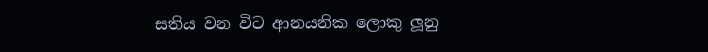සතිය වන විට ආනයනික ලොකු ලූනු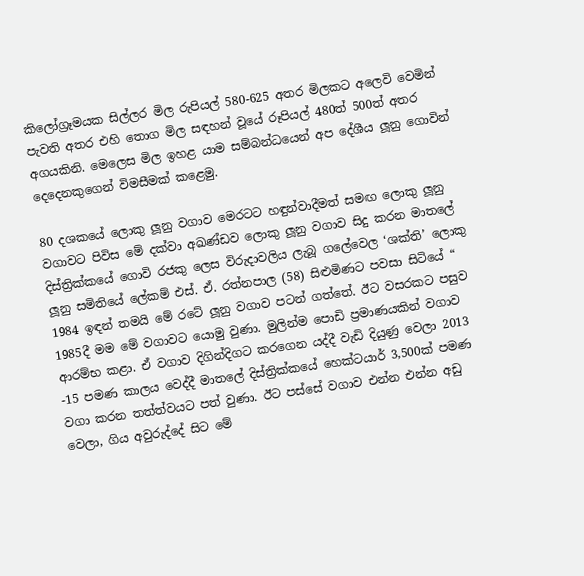කිලෝග්‍රෑමයක සිල්ලර මිල රුපියල් 580-625 අතර මිලකට අලෙවි වෙමින් පැවති අතර එහි තොග මිල සඳහන් වූයේ රූපියල් 480ත් 500ත් අතර අගයකිනි. මෙලෙස මිල ඉහළ යාම සම්බන්ධයෙන් අප දේශීය ලූනු ගොවින් දෙදෙනකුගෙන් විමසීමක් කළෙමු.

80 දශකයේ ලොකු ලූනු වගාව මෙරටට හඳුන්වාදීමත් සමඟ ලොකු ලූනු වගාවට පිවිස මේ දක්වා අඛණ්ඩව ලොකු ලූනු වගාව සිදු කරන මාතලේ දිස්ත්‍රික්කයේ ගොවි රජකු ලෙස විරුදාවලිය ලැබූ ගලේවෙල ‘ශක්ති’ ලොකු ලූනු සමිතියේ ලේකම් එස්. ඒ. රත්නපාල (58) සිළුමිණට පවසා සිටියේ “ 1984 ඉඳන් තමයි මේ රටේ ලූනු වගාව පටන් ගත්තේ. ඊට වසරකට පසුව 1985දී මම මේ වගාවට යොමු වුණා. මුලින්ම පොඩි ප්‍රමාණයකින් වගාව ආරම්භ කළා. ඒ වගාව දිගින්දිගට කරගෙන යද්දී වැඩි දියුණු වෙලා 2013 -15 පමණ කාලය වෙද්දී මාතලේ දිස්ත්‍රික්කයේ හෙක්ටයාර් 3,500ක් පමණ වගා කරන තත්ත්වයට පත් වුණා. ඊට පස්සේ වගාව එන්න එන්න අඩු වෙලා, ගිය අවුරුද්දේ සිට මේ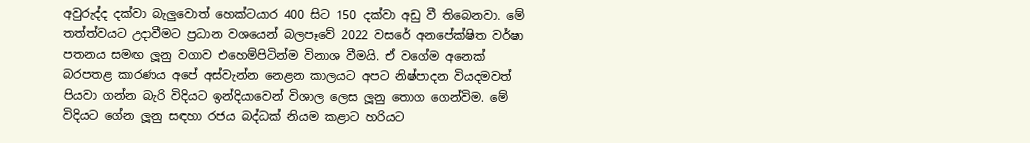අවුරුද්ද දක්වා බැලුවොත් හෙක්ටයාර 400 සිට 150 දක්වා අඩු වී තිබෙනවා. මේ තත්ත්වයට උදාවීමට ප්‍රධාන වශයෙන් බලපෑවේ 2022 වසරේ අනපේක්ෂිත වර්ෂා පතනය සමඟ ලූනු වගාව එහෙම්පිටින්ම විනාශ වීමයි. ඒ වගේම අනෙක් බරපතළ කාරණය අපේ අස්වැන්න නෙළන කාලයට අපට නිෂ්පාදන වියදමවත් පියවා ගන්න බැරි විදියට ඉන්දියාවෙන් විශාල ලෙස ලූනු තොග ගෙන්විම. මේ විදියට ගේන ලූනු සඳහා රජය බද්ධක් නියම කළාට හරියට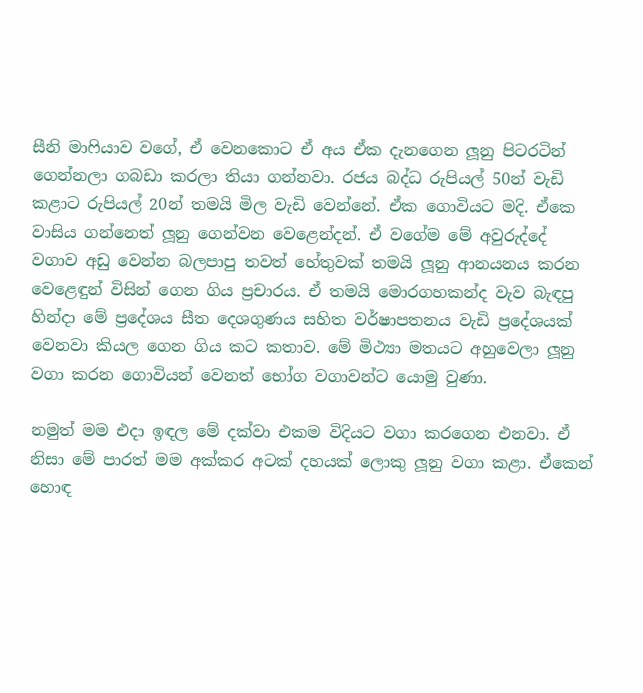සීනි මාෆියාව වගේ, ඒ වෙනකොට ඒ අය ඒක දැනගෙන ලූනු පිටරටින් ගෙන්නලා ගබඩා කරලා තියා ගන්නවා. රජය බද්ධ රුපියල් 50න් වැඩි කළාට රුපියල් 20න් තමයි මිල වැඩි වෙන්නේ. ඒක ගොවියට මදි. ඒකෙ වාසිය ගන්නෙත් ලූනු ගෙන්වන වෙළෙන්දන්. ඒ වගේම මේ අවුරුද්දේ වගාව අඩු වෙන්න බලපාපු තවත් හේතුවක් තමයි ලූනු ආනයනය කරන වෙළෙඳුන් විසින් ගෙන ගිය ප්‍රචාරය. ඒ තමයි මොරගහකන්ද වැව බැඳපු හින්දා මේ ප්‍රදේශය සීත දෙශගුණය සහිත වර්ෂාපතනය වැඩි ප්‍රදේශයක් වෙනවා කියල ගෙන ගිය කට කතාව. මේ මිථ්‍යා මතයට අහුවෙලා ලූනු වගා කරන ගොවියන් වෙනත් භෝග වගාවන්ට යොමු වුණා.

නමුත් මම එදා ඉඳල මේ දක්වා එකම විදියට වගා කරගෙන එනවා. ඒ නිසා මේ පාරත් මම අක්කර අටක් දහයක් ලොකු ලූනු වගා කළා. ඒකෙන් හොඳ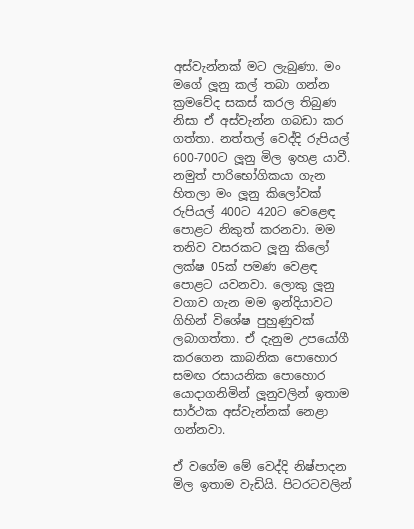අස්වැන්නක් මට ලැබුණා. මං මගේ ලූනු කල් තබා ගන්න ක්‍රමවේද සකස් කරල තිබුණ නිසා ඒ අස්වැන්න ගබඩා කර ගත්තා. නත්තල් වෙද්දි රුපියල් 600-700ට ලූනු මිල ඉහළ යාවී. නමුත් පාරිභෝගිකයා ගැන හිතලා මං ලූනු කිලෝවක් රුපියල් 400ට 420ට වෙළෙඳ පොළට නිකුත් කරනවා. මම තනිව වසරකට ලූනු කිලෝ ලක්ෂ 05ක් පමණ වෙළඳ පොළට යවනවා. ලොකු ලූනු වගාව ගැන මම ඉන්දියාවට ගිහින් විශේෂ පුහුණුවක් ලබාගත්තා. ඒ දැනුම උපයෝගී කරගෙන කාබනික පොහොර සමඟ රසායනික පොහොර යොදාගනිමින් ලූනුවලින් ඉතාම සාර්ථක අස්වැන්නක් නෙළා ගන්නවා.

ඒ වගේම මේ වෙද්දි නිෂ්පාදන මිල ඉතාම වැඩියි. පිටරටවලින්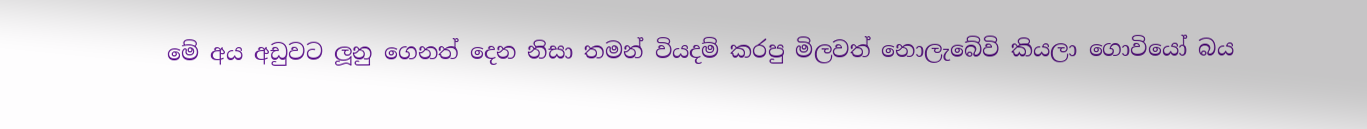මේ අය අඩුවට ලූනු ගෙනත් දෙන නිසා තමන් වියදම් කරපු මිලවත් නොලැබේවි කියලා ගොවියෝ බය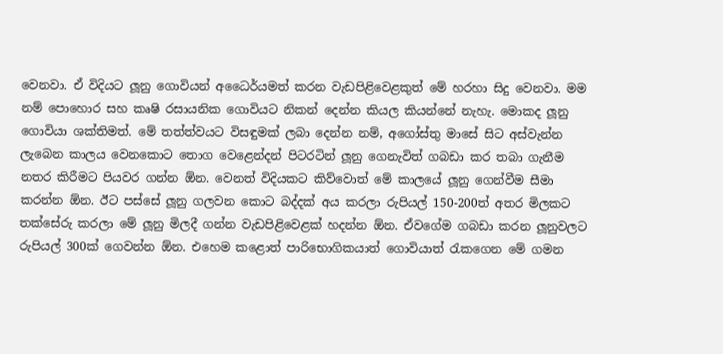වෙනවා. ඒ විදියට ලූනු ගොවියන් අධෛර්යමත් කරන වැඩපිළිවෙළකුත් මේ හරහා සිදු වෙනවා. මම නම් පොහොර සහ කෘෂි රසායනික ගොවියට නිකන් දෙන්න කියල කියන්නේ නැහැ. මොකද ලූනු ගොවියා ශක්තිමත්. මේ තත්ත්වයට විසඳුමක් ලබා දෙන්න නම්, අගෝස්තු මාසේ සිට අස්වැන්න ලැබෙන කාලය වෙනකොට තොග වෙළෙන්දන් පිටරටින් ලූනු ගෙනැවිත් ගබඩා කර තබා ගැනීම නතර කිරීමට පියවර ගන්න ඕන. වෙනත් විදියකට කිව්වොත් මේ කාලයේ ලූනු ගෙන්වීම සීමා කරන්න ඕන. ඊට පස්සේ ලූනු ගලවන කොට බද්දක් අය කරලා රුපියල් 150-200ත් අතර මිලකට තක්සේරු කරලා මේ ලූනු මිලදී ගන්න වැඩපිළිවෙළක් හදන්න ඕන. ඒවගේම ගබඩා කරන ලූනුවලට රුපියල් 300ක් ගෙවන්න ඕන. එහෙම කළොත් පාරිභොගිකයාත් ගොවියාත් රැකගෙන මේ ගමන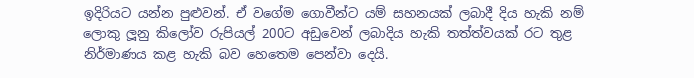ඉදිරියට යන්න පුළුවන්. ඒ වගේම ගොවීන්ට යම් සහනයක් ලබාදී දිය හැකි නම් ලොකු ලූනු කිලෝව රුපියල් 200ට අඩුවෙන් ලබාදිය හැකි තත්ත්වයක් රට තුළ නිර්මාණය කළ හැකි බව හෙතෙම පෙන්වා දෙයි.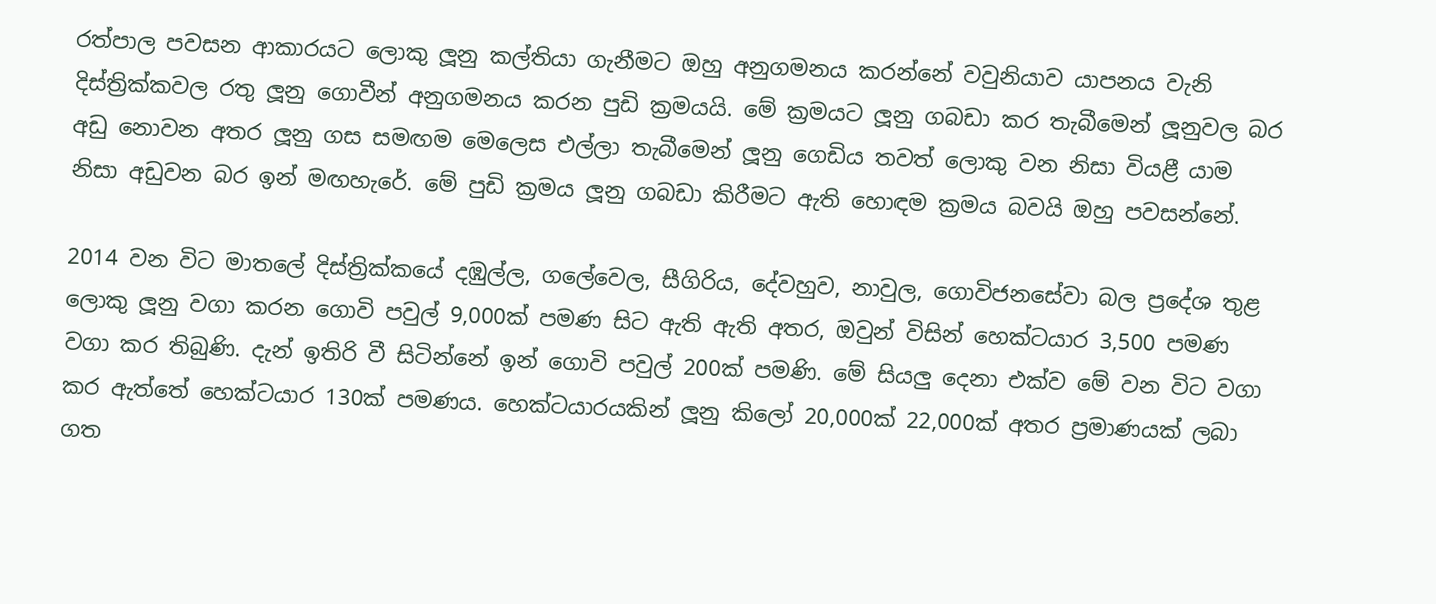රත්පාල පවසන ආකාරයට ලොකු ලූනු කල්තියා ගැනීමට ඔහු අනුගමනය කරන්නේ වවුනියාව යාපනය වැනි දිස්ත්‍රික්කවල රතු ලූනු ගොවීන් අනුගමනය කරන පුඩි ක්‍රමයයි. මේ ක්‍රමයට ලූනු ගබඩා කර තැබීමෙන් ලූනුවල බර අඩු නොවන අතර ලූනු ගස සමඟම මෙලෙස එල්ලා තැබීමෙන් ලූනු ගෙඩිය තවත් ලොකු වන නිසා වියළී යාම නිසා අඩුවන බර ඉන් මඟහැරේ. මේ පුඩි ක්‍රමය ලූනු ගබඩා කිරීමට ඇති හොඳම ක්‍රමය බවයි ඔහු පවසන්නේ.

2014 වන විට මාතලේ දිස්ත්‍රික්කයේ දඹුල්ල, ගලේවෙල, සීගිරිය, දේවහුව, නාවුල, ගොවිජනසේවා බල ප්‍රදේශ තුළ ලොකු ලූනු වගා කරන ගොවි පවුල් 9,000ක් පමණ සිට ඇති ඇති අතර, ඔවුන් විසින් හෙක්ටයාර 3,500 පමණ වගා කර තිබුණි. දැන් ඉතිරි වී සිටින්නේ ඉන් ගොවි පවුල් 200ක් පමණි. මේ සියලු දෙනා එක්ව මේ වන විට වගා කර ඇත්තේ හෙක්ටයාර 130ක් පමණය. හෙක්ටයාරයකින් ලූනු කිලෝ 20,000ක් 22,000ක් අතර ප්‍රමාණයක් ලබා ගත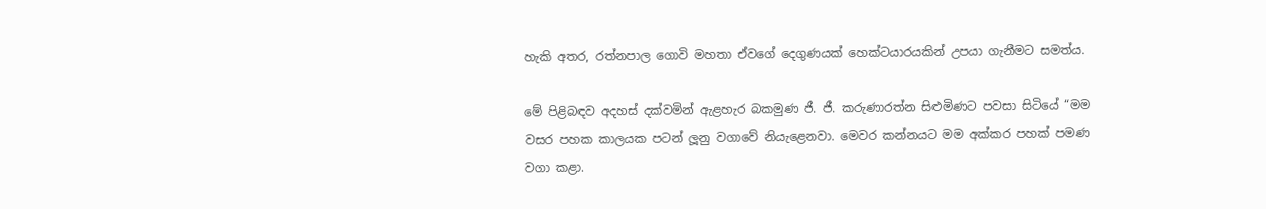හැකි අතර, රත්නපාල ගොවි මහතා ඒවගේ දෙගුණයක් හෙක්ටයාරයකින් උපයා ගැනීමට සමත්ය.

මේ පිළිබඳව අදහස් දක්වමින් ඇළහැර බකමුණ ජී. ජී. කරුණාරත්න සිළුමිණට පවසා සිටියේ “මම වසර පහක කාලයක පටන් ලූනු වගාවේ නියැළෙනවා. මෙවර කන්නයට මම අක්කර පහක් පමණ වගා කළා.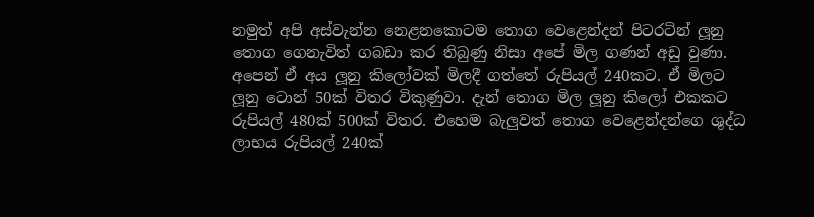නමුත් අපි අස්වැන්න නෙළනකොටම තොග වෙළෙන්දන් පිටරටින් ලූනු තොග ගෙනැවිත් ගබඩා කර තිබුණු නිසා අපේ මිල ගණන් අඩු වුණා. අපෙන් ඒ අය ලූනු කිලෝවක් මිලදී ගත්තේ රුපියල් 240කට. ඒ මිලට ලූනු ටොන් 50ක් විතර විකුණුවා. දැන් තොග මිල ලූනු කිලෝ එකකට රුපියල් 480ක් 500ක් විතර. එහෙම බැලුවත් තොග වෙළෙන්දන්ගෙ ශුද්ධ ලාභය රුපියල් 240ක්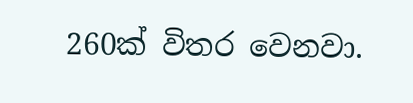260ක් විතර වෙනවා.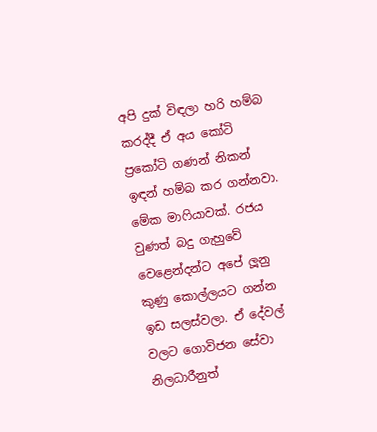අපි දුක් විඳලා හරි හම්බ කරද්දී ඒ අය කෝටි ප්‍රකෝටි ගණන් නිකන් ඉඳන් හම්බ කර ගන්නවා. මේක මාෆියාවක්. රජය වුණත් බදු ගැහුවේ වෙළෙන්දන්ට අපේ ලූනු කුණු කොල්ලයට ගන්න ඉඩ සලස්වලා. ඒ දේවල් වලට ගොවිජන සේවා නිලධාරීනුත්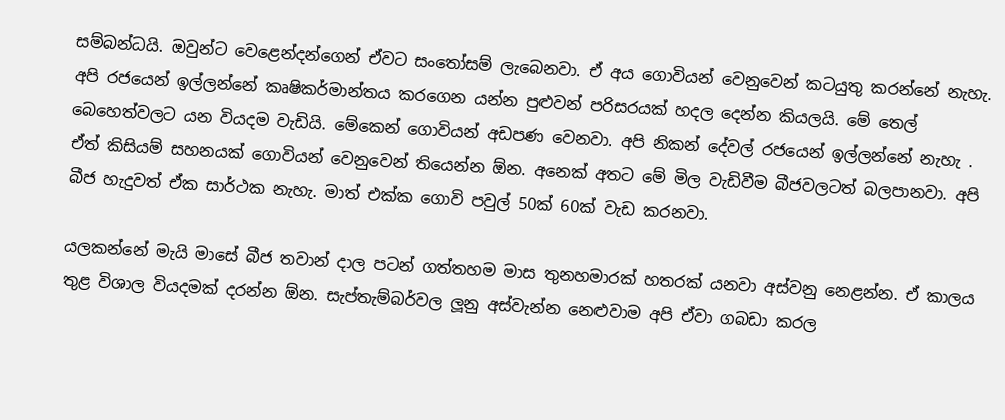සම්බන්ධයි. ඔවුන්ට වෙළෙන්දන්ගෙන් ඒවට සංතෝසම් ලැබෙනවා. ඒ අය ගොවියන් වෙනුවෙන් කටයුතු කරන්නේ නැහැ. අපි රජයෙන් ඉල්ලන්නේ කෘෂිකර්මාන්තය කරගෙන යන්න පුළුවන් පරිසරයක් හදල දෙන්න කියලයි. මේ තෙල් බෙහෙත්වලට යන වියදම වැඩියි. මේකෙන් ගොවියන් අඩපණ වෙනවා. අපි නිකන් දේවල් රජයෙන් ඉල්ලන්නේ නැහැ . ඒත් කිසියම් සහනයක් ගොවියන් වෙනුවෙන් තියෙන්න ඕන. අනෙක් අතට මේ මිල වැඩිවීම බීජවලටත් බලපානවා. අපි බීජ හැදුවත් ඒක සාර්ථක නැහැ. මාත් එක්ක ගොවි පවුල් 50ක් 60ක් වැඩ කරනවා.

යලකන්නේ මැයි මාසේ බීජ තවාන් දාල පටන් ගත්තහම මාස තුනහමාරක් හතරක් යනවා අස්වනු නෙළන්න. ඒ කාලය තුළ විශාල වියදමක් දරන්න ඕන. සැප්තැම්බර්වල ලූනු අස්වැන්න නෙළුවාම අපි ඒවා ගබඩා කරල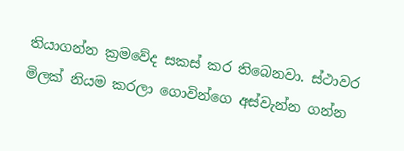තියාගන්න ක්‍රමවේද සකස් කර තිබෙනවා. ස්ථාවර මිලක් නියම කරලා ගොවින්ගෙ අස්වැන්න ගන්න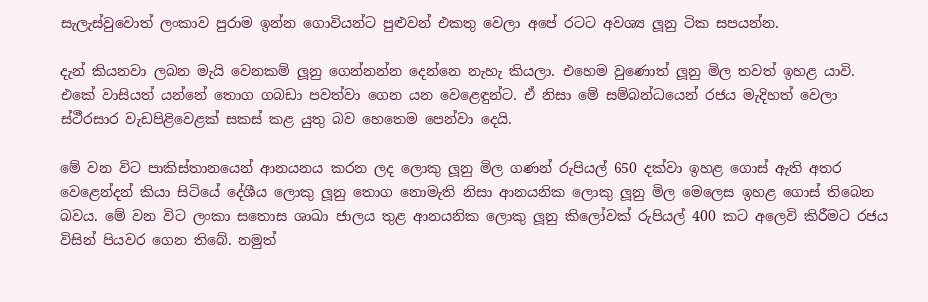සැලැස්වුවොත් ලංකාව පුරාම ඉන්න ගොවියන්ට පුළුවන් එකතු වෙලා අපේ රටට අවශ්‍ය ලූනු ටික සපයන්න.

දැන් කියනවා ලබන මැයි වෙනකම් ලූනු ගෙන්නන්න දෙන්නෙ නැහැ කියලා. එහෙම වුණොත් ලූනු මිල තවත් ඉහළ යාවි. එකේ වාසියත් යන්නේ තොග ගබඩා පවත්වා ගෙන යන වෙළෙඳුන්ට. ඒ නිසා මේ සම්බන්ධයෙන් රජය මැදිහත් වෙලා ස්ථී‍රසාර වැඩපිළිවෙළක් සකස් කළ යුතු බව හෙතෙම පෙන්වා දෙයි.

මේ වන විට පාකිස්තානයෙන් ආනයනය කරන ලද ලොකු ලූනු මිල ගණන් රුපියල් 650 දක්වා ඉහළ ගොස් ඇති අතර වෙළෙන්දන් කියා සිටියේ දේශීය ලොකු ලූනු තොග නොමැති නිසා ආනයනික ලොකු ලූනු මිල මෙලෙස ඉහළ ගොස් තිබෙන බවය. මේ වන විට ලංකා සතොස ශාඛා ජාලය තුළ ආනයනික ලොකු ලූනු කිලෝවක් රුපියල් 400 කට අලෙවි කිරීමට රජය විසින් පියවර ගෙන තිබේ. නමුත්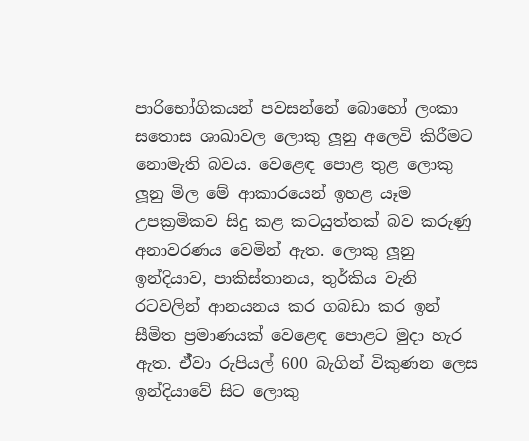පාරිභෝගිකයන් පවසන්නේ බොහෝ ලංකා සතොස ශාඛාවල ලොකු ලූනු අලෙවි කිරීමට නොමැති බවය. වෙළෙඳ පොළ තුළ ලොකු ලූනු මිල මේ ආකාරයෙන් ඉහළ යෑම උපක්‍රමිකව සිදු කළ කටයුත්තක් බව කරුණු අනාවරණය වෙමින් ඇත. ලොකු ලූනු ඉන්දියාව, පාකිස්තානය, තුර්කිය වැනි රටවලින් ආනයනය කර ගබඩා කර ඉන් සීමිත ප්‍රමාණයක් වෙළෙඳ පොළට මුදා හැර ඇත. ඒ්වා රුපියල් 600 බැගින් විකුණන ලෙස ඉන්දියාවේ සිට ලොකු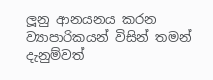ලූනු ආනයනය කරන ව්‍යාපාරිකයන් විසින් තමන් දැනුම්වත්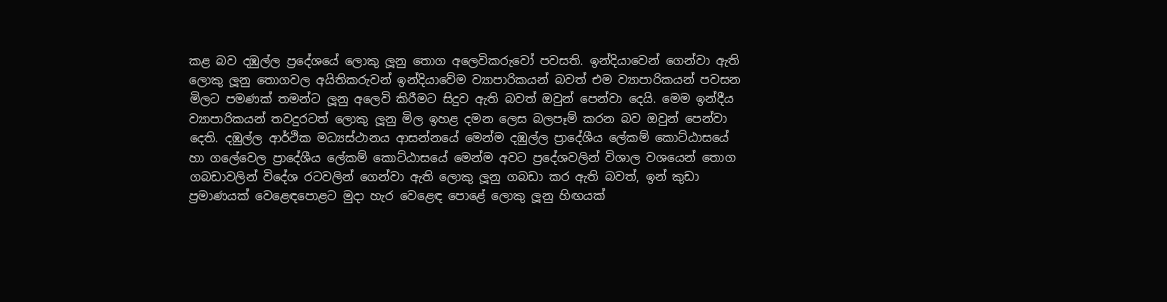කළ බව දඹුල්ල ප්‍රදේශයේ ලොකු ලූනු තොග අලෙවිකරුවෝ පවසති. ඉන්දියාවෙන් ගෙන්වා ඇති ලොකු ලූනු තොගවල අයිතිකරුවන් ඉන්දියාවේම ව්‍යාපාරිකයන් බවත් එම ව්‍යාපාරිකයන් පවසන මිලට පමණක් තමන්ට ලූනු අලෙවි කිරීමට සිදුව ඇති බවත් ඔවුන් පෙන්වා දෙයි. මෙම ඉන්දීය ව්‍යාපාරිකයන් තවදුරටත් ලොකු ලූනු මිල ඉහළ දමන ලෙස බලපෑම් කරන බව ඔවුන් පෙන්වා දෙති. දඹුල්ල ආර්ථික මධ්‍යස්ථානය ආසන්නයේ මෙන්ම දඹුල්ල ප්‍රාදේශීය ලේකම් කොට්ඨාසයේ හා ගලේවෙල ප්‍රාදේශීය ලේකම් කොට්ඨාසයේ මෙන්ම අවට ප්‍රදේශවලින් විශාල වශයෙන් තොග ගබඩාවලින් විදේශ රටවලින් ගෙන්වා ඇති ලොකු ලූනු ගබඩා කර ඇති බවත්, ඉන් කුඩා ප්‍රමාණයක් වෙළෙඳපොළට මුදා හැර වෙළෙඳ පොළේ ලොකු ලූනු හිඟයක්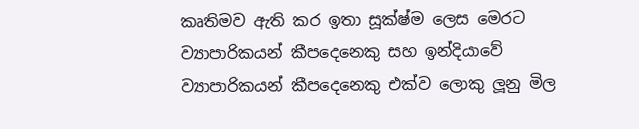කෘතිමව ඇති කර ඉතා සූක්ෂ්ම ලෙස මෙරට ව්‍යාපාරිකයන් කීපදෙනෙකු සහ ඉන්දියාවේ ව්‍යාපාරිකයන් කීපදෙනෙකු එක්ව ලොකු ලූනු මිල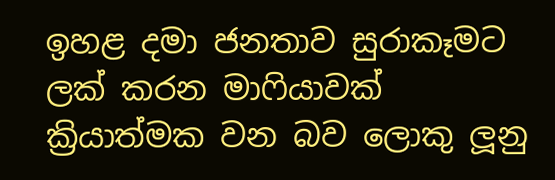ඉහළ දමා ජනතාව සුරාකෑමට ලක් කරන මාෆියාවක් ක්‍රියාත්මක වන බව ලොකු ලූනු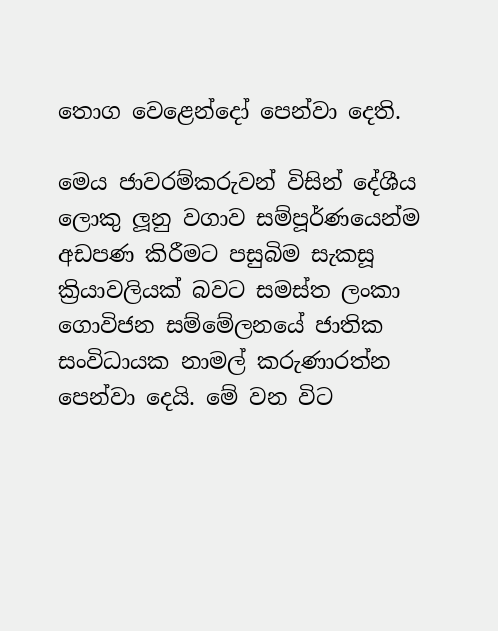තොග වෙළෙන්දෝ පෙන්වා දෙති.

මෙය ජාවරම්කරුවන් විසින් දේශීය ලොකු ලූනු වගාව සම්පූර්ණයෙන්ම අඩපණ කිරීමට පසුබිම සැකසූ ක්‍රියාවලියක් බවට සමස්ත ලංකා ගොවිජන සම්මේලනයේ ජාතික සංවිධායක නාමල් කරුණාරත්න පෙන්වා දෙයි. මේ වන විට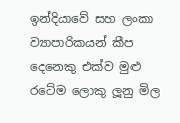ඉන්දියාවේ සහ ලංකා ව්‍යාපාරිකයන් කීප දෙනෙකු එක්ව මුළු රටේම ලොකු ලූනු මිල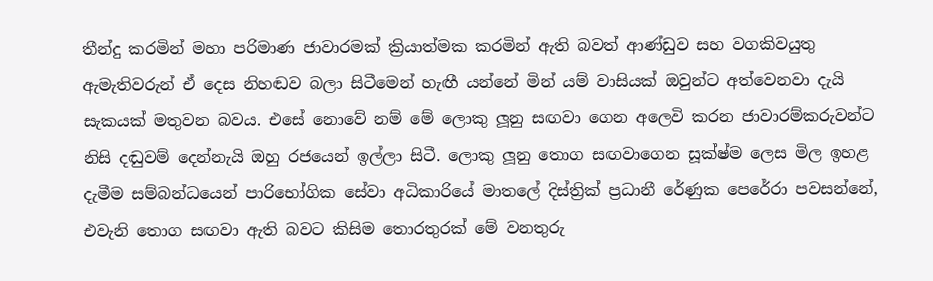තීන්දු කරමින් මහා පරිමාණ ජාවාරමක් ක්‍රියාත්මක කරමින් ඇති බවත් ආණ්ඩුව සහ වගකිවයුතු ඇමැතිවරුන් ඒ දෙස නිහඬව බලා සිටීමෙන් හැඟී යන්නේ මින් යම් වාසියක් ඔවුන්ට අත්වෙනවා දැයි සැකයක් මතුවන බවය. එසේ නොවේ නම් මේ ලොකු ලූනු සඟවා ගෙන අලෙවි කරන ජාවාරම්කරුවන්ට නිසි දඬුවම් දෙන්නැයි ඔහු රජයෙන් ඉල්ලා සිටී. ලොකු ලූනු තොග සඟවාගෙන සූක්ෂ්ම ලෙස මිල ඉහළ දැමීම සම්බන්ධයෙන් පාරිභෝගික සේවා අධිකාරියේ මාතලේ දිස්ත්‍රික් ප්‍රධානී රේණුක පෙරේරා පවසන්නේ, එවැනි තොග සඟවා ඇති බවට කිසිම තොරතුරක් මේ වනතුරු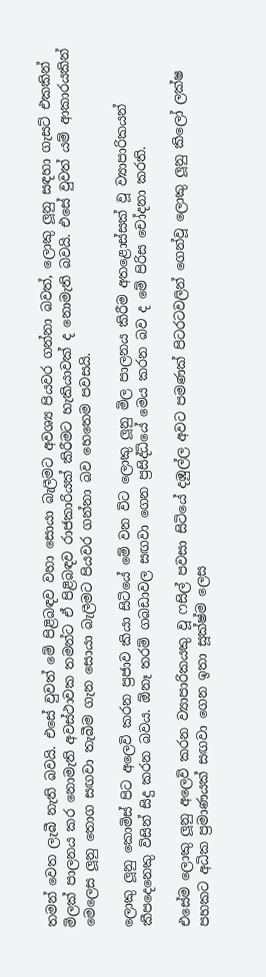තමන් වෙත ලැබී නැති බවයි. එසේ වුවත් මේ පිළිබඳව වහා සොයා බැලීමට අවශ්‍ය පියවර ගන්නා බවත්, ලොකු ලූනු සඳහා ගැසට් එකකින් මිලක් පාලනය කර නොමැති අවස්ථාවක තමන්ට ඒ පිළිබඳව රාජකාරියක් කිරීමට හැකියාවක් ද නොමැති බවයි. එසේ වුවත් යම් ආකාරයකින් මෙලෙස ලූනු තොග සඟවා තැබීම ගැන සොයා බැලීමට පියවර ගන්නා බව හෙතෙම පවසයි.

ලොකු ලූනු කොමිස් පිට අලෙවි කරන ප්‍රජාව කියා සිටියේ මේ වන විට ලොකු ලූනු මිල පාලනය කිරීම අතළොස්සක් වූ ව්‍යාපාරිකයන් කීපදෙනෙකු විසින් සිදු කරන බවය. ඕනෑ තරම් ගබඩාවල සඟවා ගෙන ප්‍රසිද්ධියේ මෙය කරන බව ද මේ පිරිස චෝදනා කරති.

එසේම ලොකු ලූනු අලෙවි කරන ව්‍යාපාරිකයකු වූ ෆසිල් පවසා සිටියේ දඹුල්ල අවට පමණක් පිටරටවලින් ගෙන්වූ ලොකු ලූනු කිලෝ ලක්ෂ පහකට අධික ප්‍රමාණයක් සඟවා ගෙන ඉතා සූක්ෂ්ම ලෙස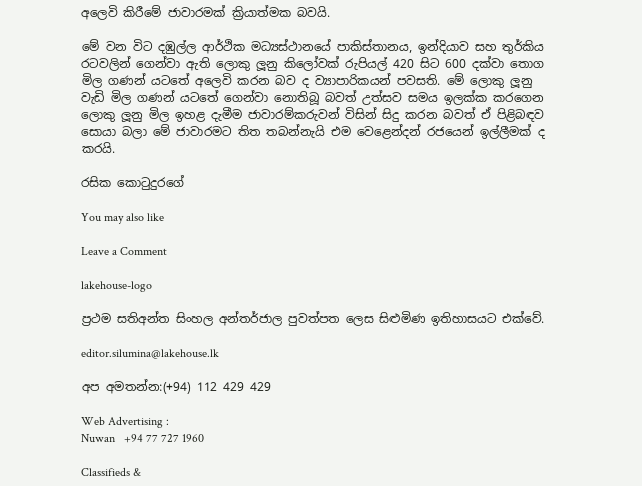අලෙවි කිරීමේ ජාවාරමක් ක්‍රියාත්මක බවයි.

මේ වන විට දඹුල්ල ආර්ථික මධ්‍යස්ථානයේ පාකිස්තානය, ඉන්දියාව සහ තුර්කිය රටවලින් ගෙන්වා ඇති ලොකු ලූනු කිලෝවක් රුපියල් 420 සිට 600 දක්වා තොග මිල ගණන් යටතේ අලෙවි කරන බව ද ව්‍යාපාරිකයන් පවසති. මේ ලොකු ලූනු වැඩි මිල ගණන් යටතේ ගෙන්වා නොතිබූ බවත් උත්සව සමය ඉලක්ක කරගෙන ලොකු ලූනු මිල ඉහළ දැමීම ජාවාරම්කරුවන් විසින් සිදු කරන බවත් ඒ පිළිබඳව සොයා බලා මේ ජාවාරමට තිත තබන්නැයි එම වෙළෙන්දන් රජයෙන් ඉල්ලීමක් ද කරයි.

රසික කොටුදුරගේ

You may also like

Leave a Comment

lakehouse-logo

ප්‍රථම සතිඅන්ත සිංහල අන්තර්ජාල පුවත්පත ලෙස සිළුමිණ ඉතිහාසයට එක්වේ.

editor.silumina@lakehouse.lk

අප අමතන්න:(+94) 112 429 429

Web Advertising :
Nuwan   +94 77 727 1960

Classifieds &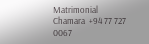Matrimonial
Chamara  +94 77 727 0067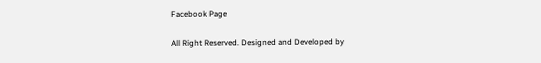Facebook Page

All Right Reserved. Designed and Developed by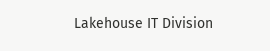Lakehouse IT Division